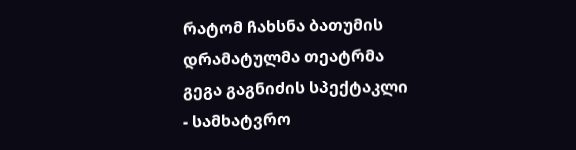რატომ ჩახსნა ბათუმის დრამატულმა თეატრმა გეგა გაგნიძის სპექტაკლი - სამხატვრო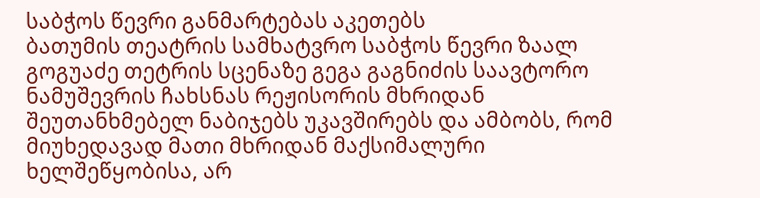საბჭოს წევრი განმარტებას აკეთებს
ბათუმის თეატრის სამხატვრო საბჭოს წევრი ზაალ გოგუაძე თეტრის სცენაზე გეგა გაგნიძის საავტორო ნამუშევრის ჩახსნას რეჟისორის მხრიდან შეუთანხმებელ ნაბიჯებს უკავშირებს და ამბობს, რომ მიუხედავად მათი მხრიდან მაქსიმალური ხელშეწყობისა, არ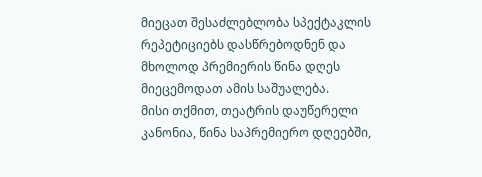მიეცათ შესაძლებლობა სპექტაკლის რეპეტიციებს დასწრებოდნენ და მხოლოდ პრემიერის წინა დღეს მიეცემოდათ ამის საშუალება.
მისი თქმით, თეატრის დაუწერელი კანონია, წინა საპრემიერო დღეებში,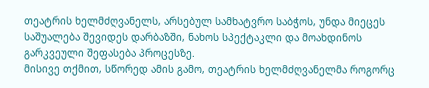თეატრის ხელმძღვანელს, არსებულ სამხატვრო საბჭოს, უნდა მიეცეს საშუალება შევიდეს დარბაზში, ნახოს სპექტაკლი და მოახდინოს გარკვეული შეფასება პროცესზე.
მისივე თქმით, სწორედ ამის გამო, თეატრის ხელმძღვანელმა როგორც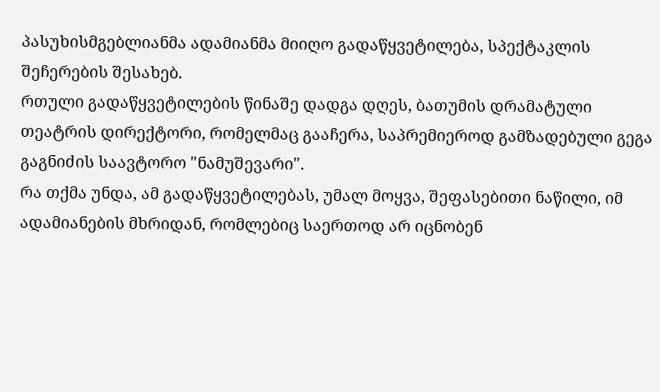პასუხისმგებლიანმა ადამიანმა მიიღო გადაწყვეტილება, სპექტაკლის შეჩერების შესახებ.
რთული გადაწყვეტილების წინაშე დადგა დღეს, ბათუმის დრამატული თეატრის დირექტორი, რომელმაც გააჩერა, საპრემიეროდ გამზადებული გეგა გაგნიძის საავტორო "ნამუშევარი".
რა თქმა უნდა, ამ გადაწყვეტილებას, უმალ მოყვა, შეფასებითი ნაწილი, იმ ადამიანების მხრიდან, რომლებიც საერთოდ არ იცნობენ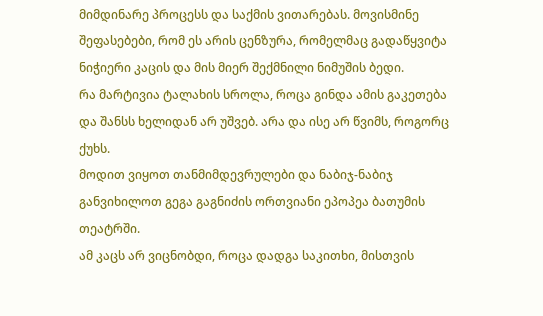მიმდინარე პროცესს და საქმის ვითარებას. მოვისმინე შეფასებები, რომ ეს არის ცენზურა, რომელმაც გადაწყვიტა ნიჭიერი კაცის და მის მიერ შექმნილი ნიმუშის ბედი.
რა მარტივია ტალახის სროლა, როცა გინდა ამის გაკეთება და შანსს ხელიდან არ უშვებ. არა და ისე არ წვიმს, როგორც ქუხს.
მოდით ვიყოთ თანმიმდევრულები და ნაბიჯ-ნაბიჯ განვიხილოთ გეგა გაგნიძის ორთვიანი ეპოპეა ბათუმის თეატრში.
ამ კაცს არ ვიცნობდი, როცა დადგა საკითხი, მისთვის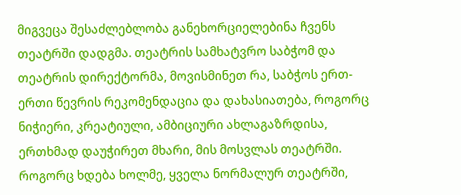მიგვეცა შესაძლებლობა განეხორციელებინა ჩვენს თეატრში დადგმა. თეატრის სამხატვრო საბჭომ და თეატრის დირექტორმა, მოვისმინეთ რა, საბჭოს ერთ-ერთი წევრის რეკომენდაცია და დახასიათება, როგორც ნიჭიერი, კრეატიული, ამბიციური ახლაგაზრდისა, ერთხმად დაუჭირეთ მხარი, მის მოსვლას თეატრში. როგორც ხდება ხოლმე, ყველა ნორმალურ თეატრში,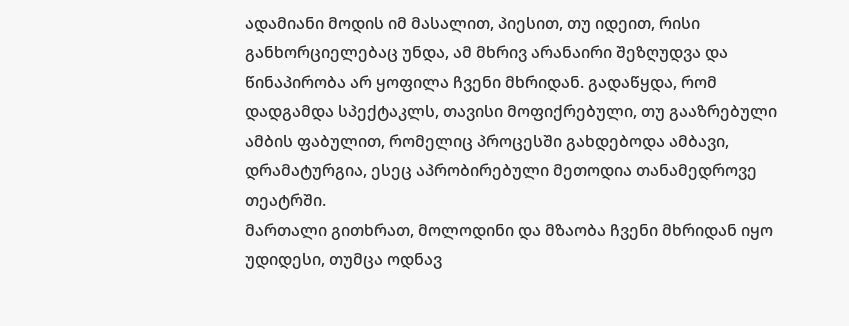ადამიანი მოდის იმ მასალით, პიესით, თუ იდეით, რისი განხორციელებაც უნდა, ამ მხრივ არანაირი შეზღუდვა და წინაპირობა არ ყოფილა ჩვენი მხრიდან. გადაწყდა, რომ დადგამდა სპექტაკლს, თავისი მოფიქრებული, თუ გააზრებული ამბის ფაბულით, რომელიც პროცესში გახდებოდა ამბავი, დრამატურგია, ესეც აპრობირებული მეთოდია თანამედროვე თეატრში.
მართალი გითხრათ, მოლოდინი და მზაობა ჩვენი მხრიდან იყო უდიდესი, თუმცა ოდნავ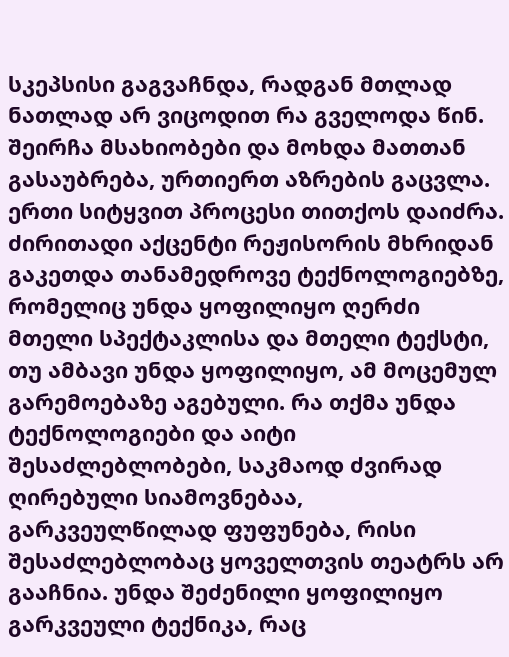სკეპსისი გაგვაჩნდა, რადგან მთლად ნათლად არ ვიცოდით რა გველოდა წინ. შეირჩა მსახიობები და მოხდა მათთან გასაუბრება, ურთიერთ აზრების გაცვლა. ერთი სიტყვით პროცესი თითქოს დაიძრა. ძირითადი აქცენტი რეჟისორის მხრიდან გაკეთდა თანამედროვე ტექნოლოგიებზე, რომელიც უნდა ყოფილიყო ღერძი მთელი სპექტაკლისა და მთელი ტექსტი, თუ ამბავი უნდა ყოფილიყო, ამ მოცემულ გარემოებაზე აგებული. რა თქმა უნდა ტექნოლოგიები და აიტი შესაძლებლობები, საკმაოდ ძვირად ღირებული სიამოვნებაა, გარკვეულწილად ფუფუნება, რისი შესაძლებლობაც ყოველთვის თეატრს არ გააჩნია. უნდა შეძენილი ყოფილიყო გარკვეული ტექნიკა, რაც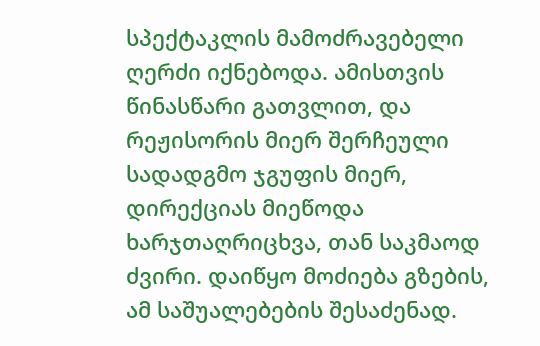სპექტაკლის მამოძრავებელი ღერძი იქნებოდა. ამისთვის წინასწარი გათვლით, და რეჟისორის მიერ შერჩეული სადადგმო ჯგუფის მიერ, დირექციას მიეწოდა ხარჯთაღრიცხვა, თან საკმაოდ ძვირი. დაიწყო მოძიება გზების, ამ საშუალებების შესაძენად.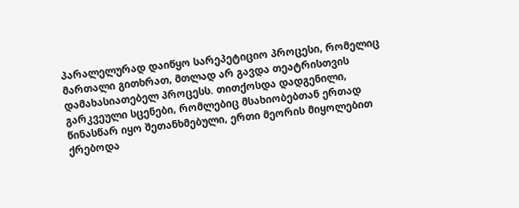პარალელურად დაიწყო სარეპეტიციო პროცესი, რომელიც მართალი გითხრათ, მთლად არ გავდა თეატრისთვის დამახასიათებელ პროცესს. თითქოსდა დადგენილი, გარკვეული სცენები, რომლებიც მსახიობებთან ერთად წინასწარ იყო შეთანხმებული, ერთი მეორის მიყოლებით ქრებოდა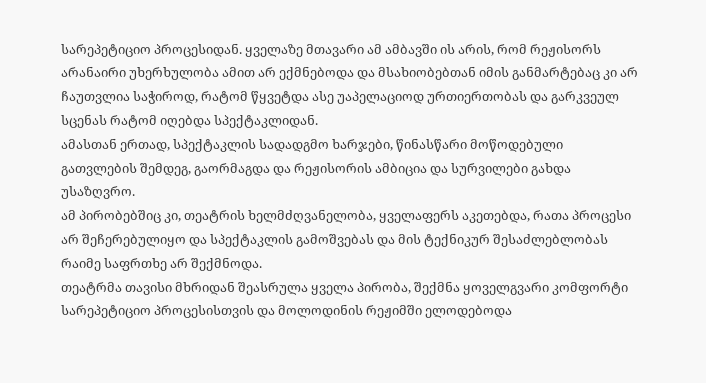სარეპეტიციო პროცესიდან. ყველაზე მთავარი ამ ამბავში ის არის, რომ რეჟისორს არანაირი უხერხულობა ამით არ ექმნებოდა და მსახიობებთან იმის განმარტებაც კი არ ჩაუთვლია საჭიროდ, რატომ წყვეტდა ასე უაპელაციოდ ურთიერთობას და გარკვეულ სცენას რატომ იღებდა სპექტაკლიდან.
ამასთან ერთად, სპექტაკლის სადადგმო ხარჯები, წინასწარი მოწოდებული გათვლების შემდეგ, გაორმაგდა და რეჟისორის ამბიცია და სურვილები გახდა უსაზღვრო.
ამ პირობებშიც კი, თეატრის ხელმძღვანელობა, ყველაფერს აკეთებდა, რათა პროცესი არ შეჩერებულიყო და სპექტაკლის გამოშვებას და მის ტექნიკურ შესაძლებლობას რაიმე საფრთხე არ შექმნოდა.
თეატრმა თავისი მხრიდან შეასრულა ყველა პირობა, შექმნა ყოველგვარი კომფორტი სარეპეტიციო პროცესისთვის და მოლოდინის რეჟიმში ელოდებოდა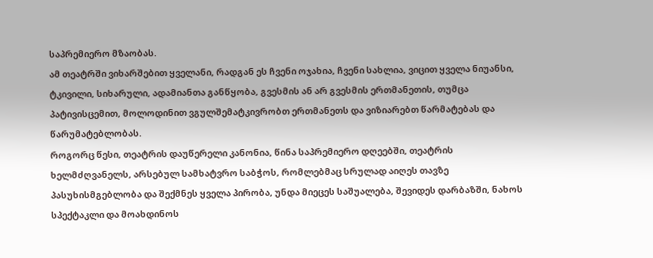საპრემიერო მზაობას.
ამ თეატრში ვიხარშებით ყველანი, რადგან ეს ჩვენი ოჯახია, ჩვენი სახლია, ვიცით ყველა ნიუანსი, ტკივილი, სიხარული, ადამიანთა განწყობა, გვესმის ან არ გვესმის ერთმანეთის, თუმცა პატივისცემით, მოლოდინით ვგულშემატკივრობთ ერთმანეთს და ვიზიარებთ წარმატებას და წარუმატებლობას.
როგორც წესი, თეატრის დაუწერელი კანონია, წინა საპრემიერო დღეებში, თეატრის ხელმძღვანელს, არსებულ სამხატვრო საბჭოს, რომლებმაც სრულად აიღეს თავზე პასუხისმგებლობა და შექმნეს ყველა პირობა, უნდა მიეცეს საშუალება, შევიდეს დარბაზში, ნახოს სპექტაკლი და მოახდინოს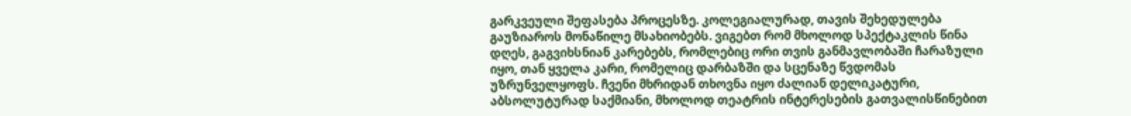გარკვეული შეფასება პროცესზე. კოლეგიალურად, თავის შეხედულება გაუზიაროს მონაწილე მსახიობებს. ვიგებთ რომ მხოლოდ სპექტაკლის წინა დღეს, გაგვიხსნიან კარებებს, რომლებიც ორი თვის განმავლობაში ჩარაზული იყო, თან ყველა კარი, რომელიც დარბაზში და სცენაზე წვდომას უზრუნველყოფს. ჩვენი მხრიდან თხოვნა იყო ძალიან დელიკატური, აბსოლუტურად საქმიანი, მხოლოდ თეატრის ინტერესების გათვალისწინებით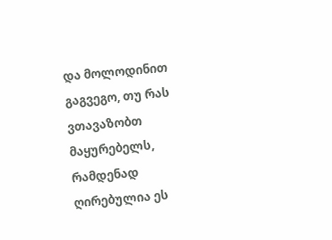და მოლოდინით გაგვეგო, თუ რას ვთავაზობთ მაყურებელს, რამდენად ღირებულია ეს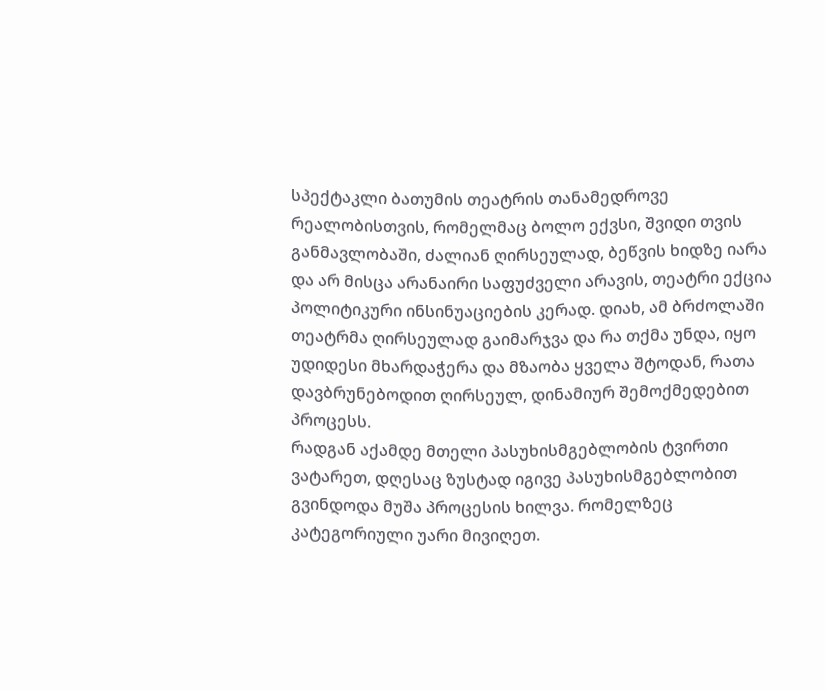სპექტაკლი ბათუმის თეატრის თანამედროვე რეალობისთვის, რომელმაც ბოლო ექვსი, შვიდი თვის განმავლობაში, ძალიან ღირსეულად, ბეწვის ხიდზე იარა და არ მისცა არანაირი საფუძველი არავის, თეატრი ექცია პოლიტიკური ინსინუაციების კერად. დიახ, ამ ბრძოლაში თეატრმა ღირსეულად გაიმარჯვა და რა თქმა უნდა, იყო უდიდესი მხარდაჭერა და მზაობა ყველა შტოდან, რათა დავბრუნებოდით ღირსეულ, დინამიურ შემოქმედებით პროცესს.
რადგან აქამდე მთელი პასუხისმგებლობის ტვირთი ვატარეთ, დღესაც ზუსტად იგივე პასუხისმგებლობით გვინდოდა მუშა პროცესის ხილვა. რომელზეც კატეგორიული უარი მივიღეთ.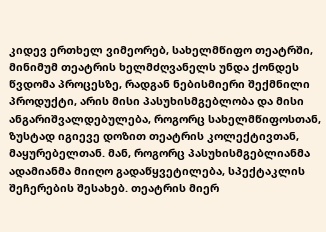კიდევ ერთხელ ვიმეორებ, სახელმწიფო თეატრში, მინიმუმ თეატრის ხელმძღვანელს უნდა ქონდეს წვდომა პროცესზე, რადგან ნებისმიერი შექმნილი პროდუქტი, არის მისი პასუხისმგებლობა და მისი ანგარიშვალდებულება, როგორც სახელმწიფოსთან, ზუსტად იგიევე დოზით თეატრის კოლექტივთან, მაყურებელთან. მან, როგორც პასუხისმგებლიანმა ადამიანმა მიიღო გადაწყვეტილება, სპექტაკლის შეჩერების შესახებ. თეატრის მიერ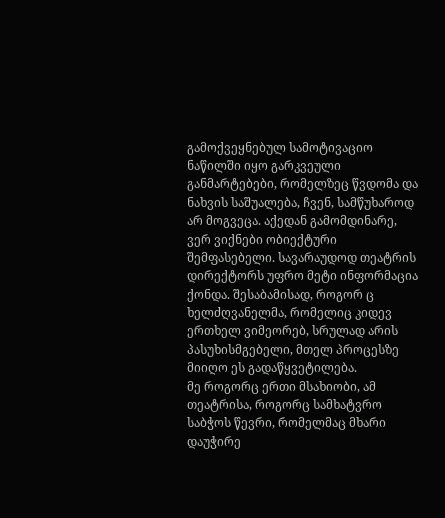გამოქვეყნებულ სამოტივაციო ნაწილში იყო გარკვეული განმარტებები, რომელზეც წვდომა და ნახვის საშუალება, ჩვენ, სამწუხაროდ არ მოგვეცა. აქედან გამომდინარე, ვერ ვიქნები ობიექტური შემფასებელი. სავარაუდოდ თეატრის დირექტორს უფრო მეტი ინფორმაცია ქონდა. შესაბამისად, როგორ ც ხელძღვანელმა, რომელიც კიდევ ერთხელ ვიმეორებ, სრულად არის პასუხისმგებელი, მთელ პროცესზე მიიღო ეს გადაწყვეტილება.
მე როგორც ერთი მსახიობი, ამ თეატრისა, როგორც სამხატვრო საბჭოს წევრი, რომელმაც მხარი დაუჭირე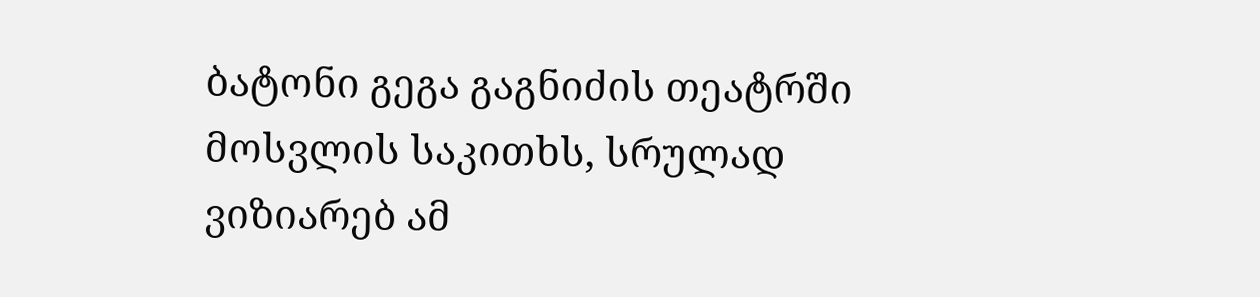ბატონი გეგა გაგნიძის თეატრში მოსვლის საკითხს, სრულად ვიზიარებ ამ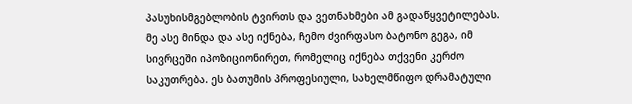პასუხისმგებლობის ტვირთს და ვეთნახმები ამ გადაწყვეტილებას.
მე ასე მინდა და ასე იქნება, ჩემო ძვირფასო ბატონო გეგა, იმ სივრცეში იპოზიციონირეთ, რომელიც იქნება თქვენი კერძო საკუთრება. ეს ბათუმის პროფესიული, სახელმწიფო დრამატული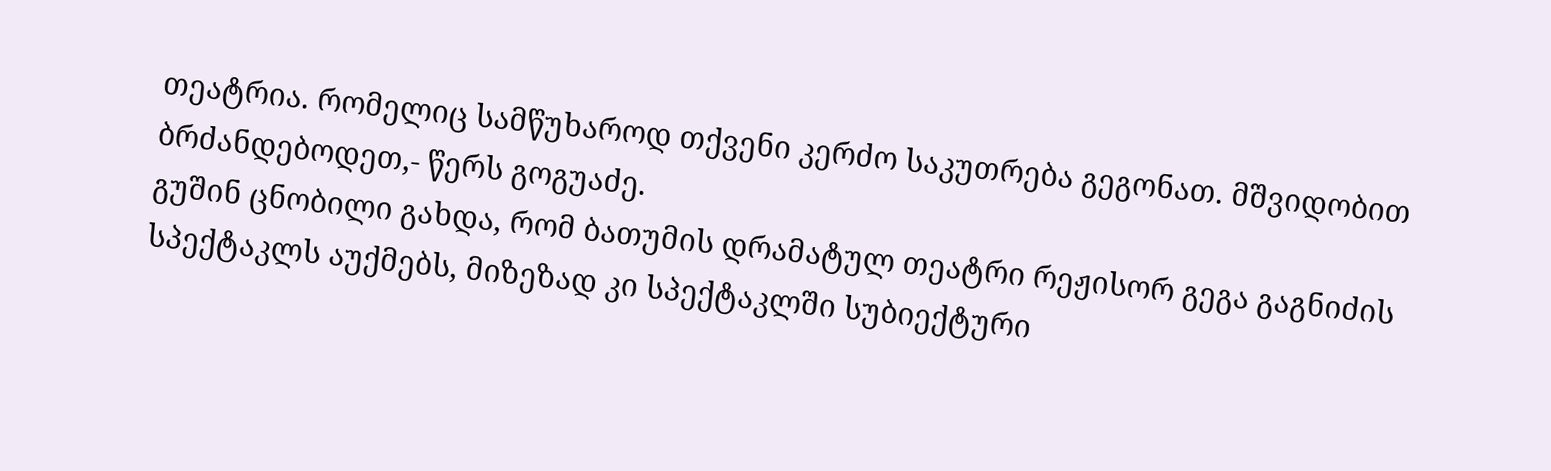თეატრია. რომელიც სამწუხაროდ თქვენი კერძო საკუთრება გეგონათ. მშვიდობით ბრძანდებოდეთ,- წერს გოგუაძე.
გუშინ ცნობილი გახდა, რომ ბათუმის დრამატულ თეატრი რეჟისორ გეგა გაგნიძის სპექტაკლს აუქმებს, მიზეზად კი სპექტაკლში სუბიექტური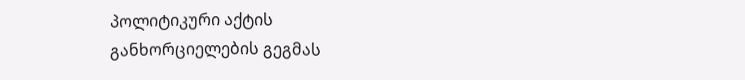პოლიტიკური აქტის განხორციელების გეგმას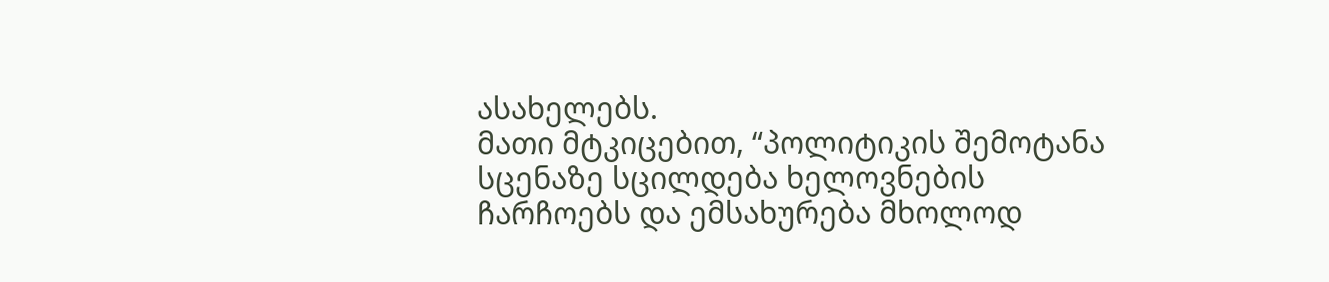ასახელებს.
მათი მტკიცებით, “პოლიტიკის შემოტანა სცენაზე სცილდება ხელოვნების ჩარჩოებს და ემსახურება მხოლოდ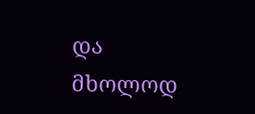და მხოლოდ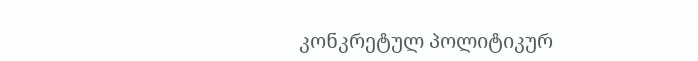კონკრეტულ პოლიტიკურ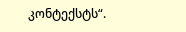კონტექსტს“.